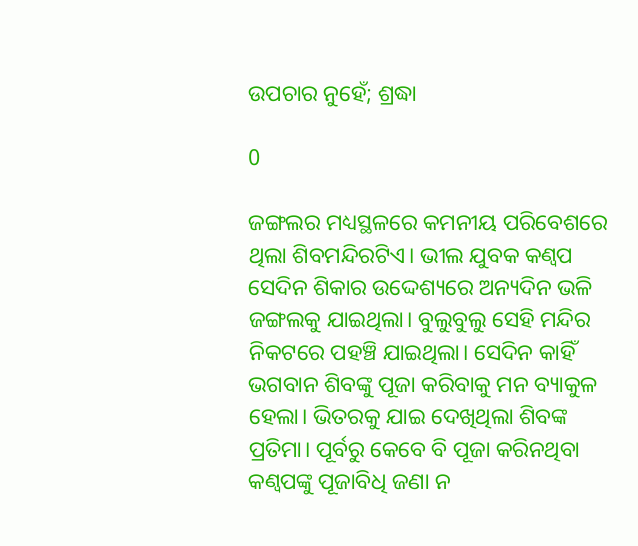ଉପଚାର ନୁହେଁ; ଶ୍ରଦ୍ଧା

0

ଜଙ୍ଗଲର ମଧ୍ୟସ୍ଥଳରେ କମନୀୟ ପରିବେଶରେ ଥିଲା ଶିବମନ୍ଦିରଟିଏ। ଭୀଲ ଯୁବକ କଣ୍ବପ ସେଦିନ ଶିକାର ଉଦ୍ଦେଶ୍ୟରେ ଅନ୍ୟଦିନ ଭଳି ଜଙ୍ଗଲକୁ ଯାଇଥିଲା। ବୁଲୁବୁଲୁ ସେହି ମନ୍ଦିର ନିକଟରେ ପହଞ୍ଚି ଯାଇଥିଲା। ସେଦିନ କାହିଁ ଭଗବାନ ଶିବଙ୍କୁ ପୂଜା କରିବାକୁ ମନ ବ୍ୟାକୁଳ ହେଲା। ଭିତରକୁ ଯାଇ ଦେଖିଥିଲା ଶିବଙ୍କ ପ୍ରତିମା। ପୂର୍ବରୁ କେବେ ବି ପୂଜା କରିନଥିବା କଣ୍ବପଙ୍କୁ ପୂଜାବିଧି ଜଣା ନ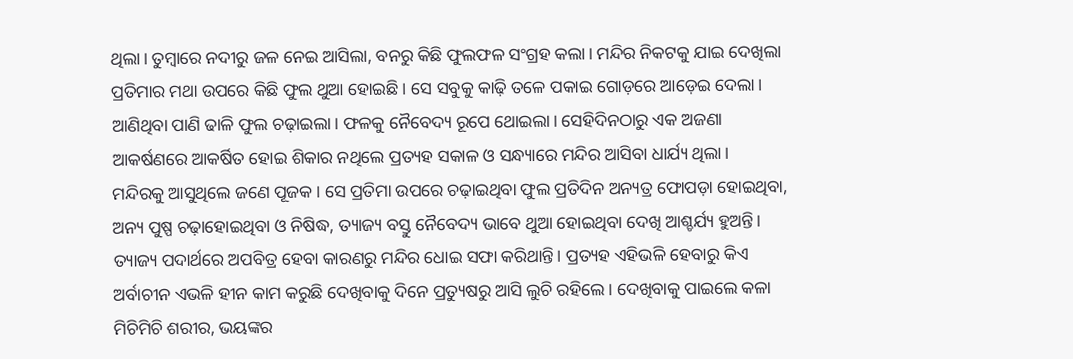ଥିଲା। ତୁମ୍ବାରେ ନଦୀରୁ ଜଳ ନେଇ ଆସିଲା, ବନରୁ କିଛି ଫୁଲଫଳ ସଂଗ୍ରହ କଲା। ମନ୍ଦିର ନିକଟକୁ ଯାଇ ଦେଖିଲା ପ୍ରତିମାର ମଥା ଉପରେ କିଛି ଫୁଲ ଥୁଆ ହୋଇଛି। ସେ ସବୁକୁ କାଢ଼ି ତଳେ ପକାଇ ଗୋଡ଼ରେ ଆଡ଼େଇ ଦେଲା। ଆଣିଥିବା ପାଣି ଢାଳି ଫୁଲ ଚଢ଼ାଇଲା। ଫଳକୁ ନୈବେଦ୍ୟ ରୂପେ ଥୋଇଲା। ସେହିଦିନଠାରୁ ଏକ ଅଜଣା ଆକର୍ଷଣରେ ଆକର୍ଷିତ ହୋଇ ଶିକାର ନଥିଲେ ପ୍ରତ୍ୟହ ସକାଳ ଓ ସନ୍ଧ୍ୟାରେ ମନ୍ଦିର ଆସିବା ଧାର୍ଯ୍ୟ ଥିଲା।
ମନ୍ଦିରକୁ ଆସୁଥିଲେ ଜଣେ ପୂଜକ। ସେ ପ୍ରତିମା ଉପରେ ଚଢ଼ାଇଥିବା ଫୁଲ ପ୍ରତିଦିନ ଅନ୍ୟତ୍ର ଫୋପଡ଼ା ହୋଇଥିବା, ଅନ୍ୟ ପୁଷ୍ପ ଚଢ଼ାହୋଇଥିବା ଓ ନିଷିଦ୍ଧ, ତ୍ୟାଜ୍ୟ ବସ୍ତୁ ନୈବେଦ୍ୟ ଭାବେ ଥୁଆ ହୋଇଥିବା ଦେଖି ଆଶ୍ଚର୍ଯ୍ୟ ହୁଅନ୍ତି। ତ୍ୟାଜ୍ୟ ପଦାର୍ଥରେ ଅପବିତ୍ର ହେବା କାରଣରୁ ମନ୍ଦିର ଧୋଇ ସଫା କରିଥାନ୍ତି। ପ୍ରତ୍ୟହ ଏହିଭଳି ହେବାରୁ କିଏ ଅର୍ବାଚୀନ ଏଭଳି ହୀନ କାମ କରୁଛି ଦେଖିବାକୁ ଦିନେ ପ୍ରତ୍ୟୁଷରୁ ଆସି ଲୁଚି ରହିଲେ। ଦେଖିବାକୁ ପାଇଲେ କଳା ମିଚିମିଚି ଶରୀର, ଭୟଙ୍କର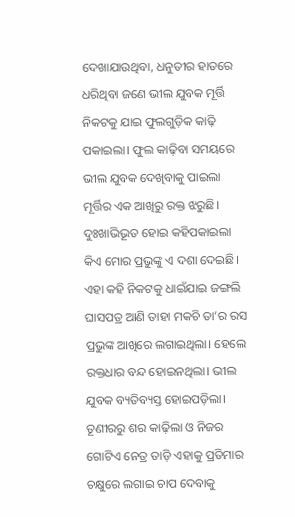ଦେଖାଯାଉଥିବା, ଧନୁତୀର ହାତରେ ଧରିଥିବା ଜଣେ ଭୀଲ ଯୁବକ ମୂର୍ତ୍ତି ନିକଟକୁ ଯାଇ ଫୁଲଗୁଡ଼ିକ କାଢ଼ି ପକାଇଲା। ଫୁଲ କାଢ଼ିବା ସମୟରେ ଭୀଲ ଯୁବକ ଦେଖିବାକୁ ପାଇଲା ମୂର୍ତ୍ତିର ଏକ ଆଖିରୁ ରକ୍ତ ଝରୁଛି। ଦୁଃଖାଭିଭୂତ ହୋଇ କହିପକାଇଲା କିଏ ମୋର ପ୍ରଭୁଙ୍କୁ ଏ ଦଶା ଦେଇଛି। ଏହା କହି ନିକଟକୁ ଧାଇଁଯାଇ ଜଙ୍ଗଲି ଘାସପତ୍ର ଆଣି ତାହା ମକଚି ତା’ର ରସ ପ୍ରଭୁଙ୍କ ଆଖିରେ ଲଗାଇଥିଲା। ହେଲେ ରକ୍ତଧାର ବନ୍ଦ ହୋଇନଥିଲା। ଭୀଲ ଯୁବକ ବ୍ୟତିବ୍ୟସ୍ତ ହୋଇପଡ଼ିଲା। ତୂଣୀରରୁ ଶର କାଢ଼ିଲା ଓ ନିଜର ଗୋଟିଏ ନେତ୍ର ତାଡ଼ି ଏହାକୁ ପ୍ରତିମାର ଚକ୍ଷୁରେ ଲଗାଇ ଚାପ ଦେବାକୁ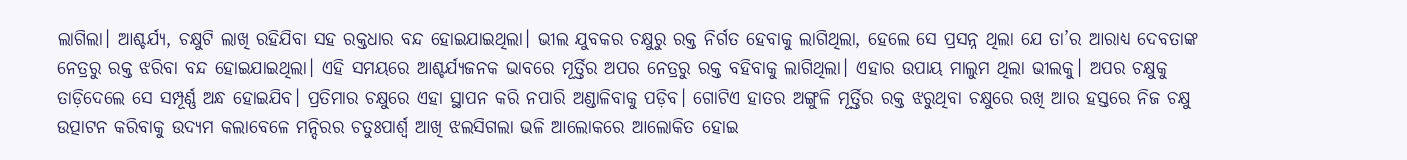ଲାଗିଲା। ଆଶ୍ଚର୍ଯ୍ୟ, ଚକ୍ଷୁଟି ଲାଖି ରହିଯିବା ସହ ରକ୍ତଧାର ବନ୍ଦ ହୋଇଯାଇଥିଲା। ଭୀଲ ଯୁବକର ଚକ୍ଷୁରୁ ରକ୍ତ ନିର୍ଗତ ହେବାକୁ ଲାଗିଥିଲା, ହେଲେ ସେ ପ୍ରସନ୍ନ ଥିଲା ଯେ ତା’ର ଆରାଧ୍ୟ ଦେବତାଙ୍କ ନେତ୍ରରୁ ରକ୍ତ ଝରିବା ବନ୍ଦ ହୋଇଯାଇଥିଲା। ଏହି ସମୟରେ ଆଶ୍ଚର୍ଯ୍ୟଜନକ ଭାବରେ ମୂର୍ତ୍ତିର ଅପର ନେତ୍ରରୁ ରକ୍ତ ବହିବାକୁ ଲାଗିଥିଲା। ଏହାର ଉପାୟ ମାଲୁମ ଥିଲା ଭୀଲକୁ। ଅପର ଚକ୍ଷୁକୁ ତାଡ଼ିଦେଲେ ସେ ସମ୍ପୂର୍ଣ୍ଣ ଅନ୍ଧ ହୋଇଯିବ। ପ୍ରତିମାର ଚକ୍ଷୁରେ ଏହା ସ୍ଥାପନ କରି ନପାରି ଅଣ୍ଡାଳିବାକୁ ପଡ଼ିବ। ଗୋଟିଏ ହାତର ଅଙ୍ଗୁଳି ମୂର୍ତ୍ତିର ରକ୍ତ ଝରୁଥିବା ଚକ୍ଷୁରେ ରଖି ଆର ହସ୍ତରେ ନିଜ ଚକ୍ଷୁ ଉତ୍ପାଟନ କରିବାକୁ ଉଦ୍ୟମ କଲାବେଳେ ମନ୍ଦିରର ଚତୁଃପାର୍ଶ୍ବ ଆଖି ଝଲସିଗଲା ଭଳି ଆଲୋକରେ ଆଲୋକିତ ହୋଇ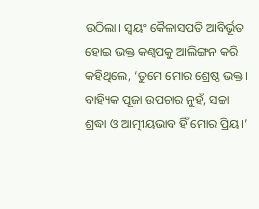ଉଠିଲା। ସ୍ବୟଂ କୈଳାସପତି ଆବିର୍ଭୂତ ହୋଇ ଭକ୍ତ କଣ୍ବପକୁ ଆଲିଙ୍ଗନ କରି କହିଥିଲେ, ‘ତୁମେ ମୋର ଶ୍ରେଷ୍ଠ ଭକ୍ତ। ବାହ୍ୟିକ ପୂଜା ଉପଚାର ନୁହଁ, ସଚ୍ଚା ଶ୍ରଦ୍ଧା ଓ ଆତ୍ମୀୟଭାବ ହିଁ ମୋର ପ୍ରିୟ।’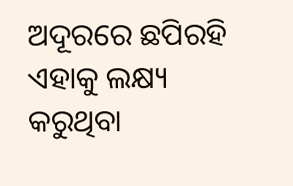ଅଦୂରରେ ଛପିରହି ଏହାକୁ ଲକ୍ଷ୍ୟ କରୁଥିବା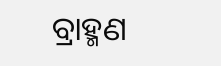ବ୍ରାହ୍ମଣ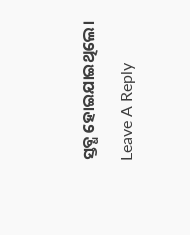ସ୍ତବ୍ଧ ହୋଇଯାଇଥିଲେ।

Leave A Reply